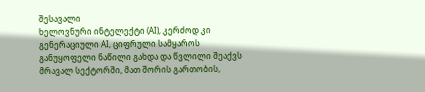შესავალი
ხელოვნური ინტელექტი (AI), კერძოდ კი გენერაციული AI, ციფრული სამყაროს განუყოფელი ნაწილი გახდა და წვლილი შეაქვს მრავალ სექტორში, მათ შორის გართობის,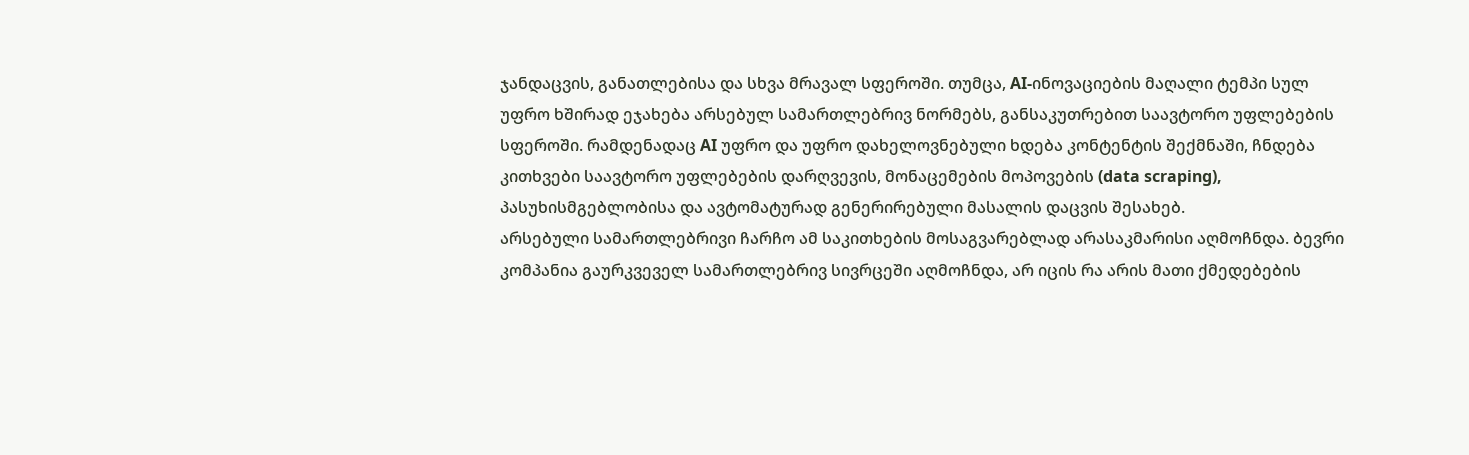ჯანდაცვის, განათლებისა და სხვა მრავალ სფეროში. თუმცა, AI-ინოვაციების მაღალი ტემპი სულ უფრო ხშირად ეჯახება არსებულ სამართლებრივ ნორმებს, განსაკუთრებით საავტორო უფლებების სფეროში. რამდენადაც AI უფრო და უფრო დახელოვნებული ხდება კონტენტის შექმნაში, ჩნდება კითხვები საავტორო უფლებების დარღვევის, მონაცემების მოპოვების (data scraping), პასუხისმგებლობისა და ავტომატურად გენერირებული მასალის დაცვის შესახებ.
არსებული სამართლებრივი ჩარჩო ამ საკითხების მოსაგვარებლად არასაკმარისი აღმოჩნდა. ბევრი კომპანია გაურკვეველ სამართლებრივ სივრცეში აღმოჩნდა, არ იცის რა არის მათი ქმედებების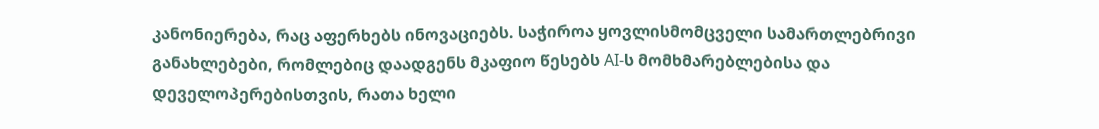კანონიერება, რაც აფერხებს ინოვაციებს. საჭიროა ყოვლისმომცველი სამართლებრივი განახლებები, რომლებიც დაადგენს მკაფიო წესებს AI-ს მომხმარებლებისა და დეველოპერებისთვის, რათა ხელი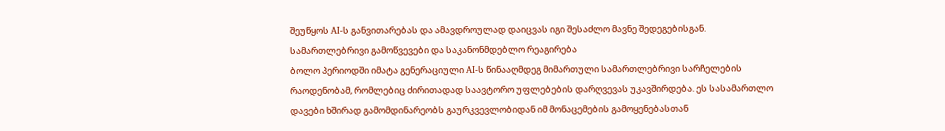შეუწყოს AI-ს განვითარებას და ამავდროულად დაიცვას იგი შესაძლო მავნე შედეგებისგან.
სამართლებრივი გამოწვევები და საკანონმდებლო რეაგირება
ბოლო პერიოდში იმატა გენერაციული AI-ს წინააღმდეგ მიმართული სამართლებრივი სარჩელების რაოდენობამ, რომლებიც ძირითადად საავტორო უფლებების დარღვევას უკავშირდება. ეს სასამართლო დავები ხშირად გამომდინარეობს გაურკვევლობიდან იმ მონაცემების გამოყენებასთან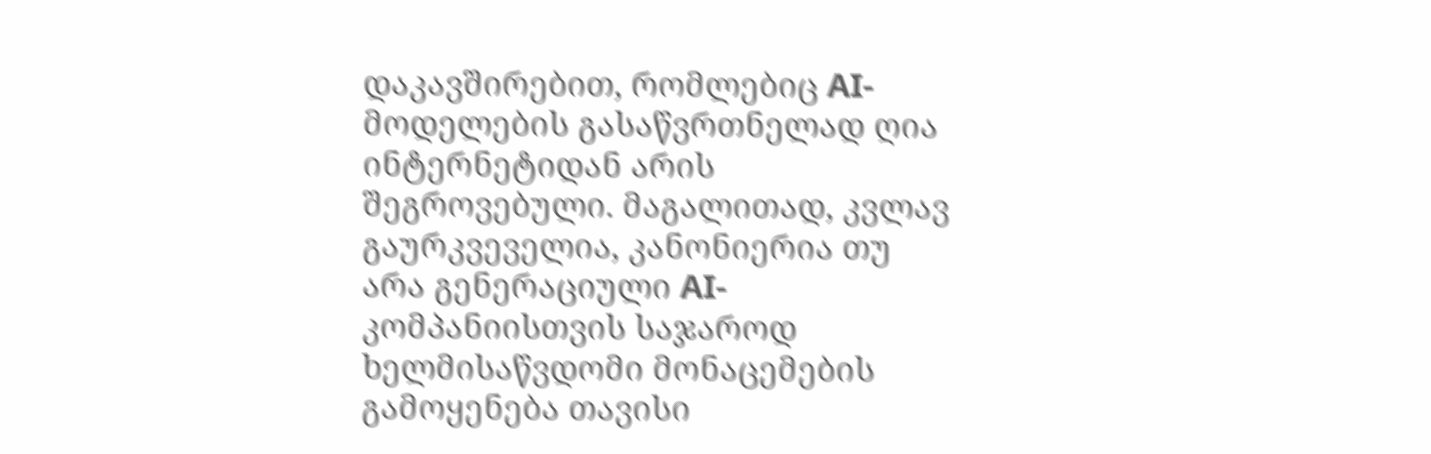დაკავშირებით, რომლებიც AI-მოდელების გასაწვრთნელად ღია ინტერნეტიდან არის შეგროვებული. მაგალითად, კვლავ გაურკვეველია, კანონიერია თუ არა გენერაციული AI-კომპანიისთვის საჯაროდ ხელმისაწვდომი მონაცემების გამოყენება თავისი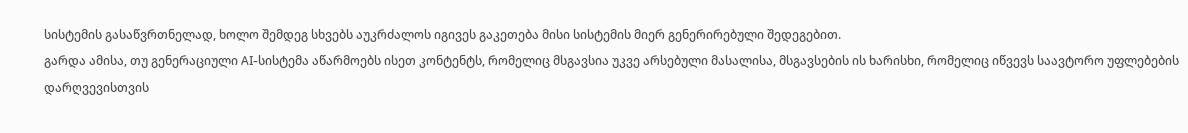სისტემის გასაწვრთნელად, ხოლო შემდეგ სხვებს აუკრძალოს იგივეს გაკეთება მისი სისტემის მიერ გენერირებული შედეგებით.
გარდა ამისა, თუ გენერაციული AI-სისტემა აწარმოებს ისეთ კონტენტს, რომელიც მსგავსია უკვე არსებული მასალისა, მსგავსების ის ხარისხი, რომელიც იწვევს საავტორო უფლებების დარღვევისთვის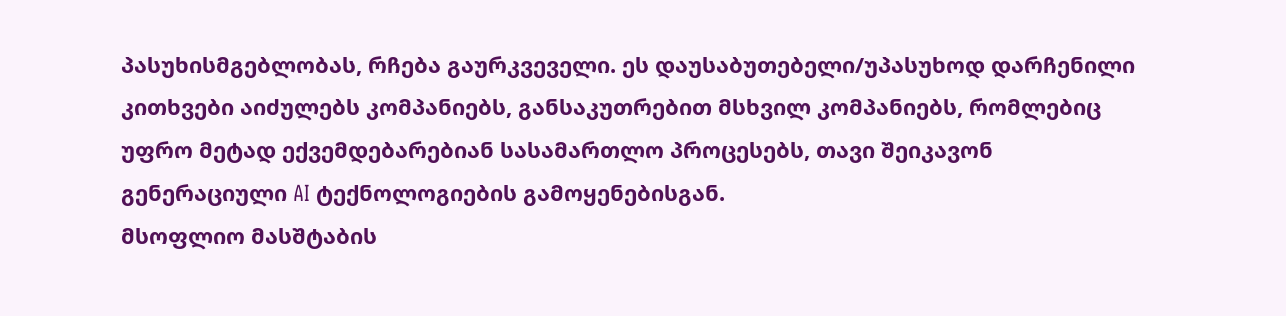პასუხისმგებლობას, რჩება გაურკვეველი. ეს დაუსაბუთებელი/უპასუხოდ დარჩენილი კითხვები აიძულებს კომპანიებს, განსაკუთრებით მსხვილ კომპანიებს, რომლებიც უფრო მეტად ექვემდებარებიან სასამართლო პროცესებს, თავი შეიკავონ გენერაციული AI ტექნოლოგიების გამოყენებისგან.
მსოფლიო მასშტაბის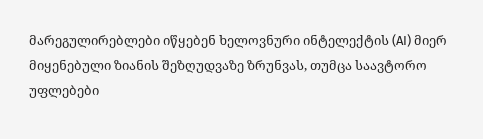მარეგულირებლები იწყებენ ხელოვნური ინტელექტის (AI) მიერ მიყენებული ზიანის შეზღუდვაზე ზრუნვას, თუმცა საავტორო უფლებები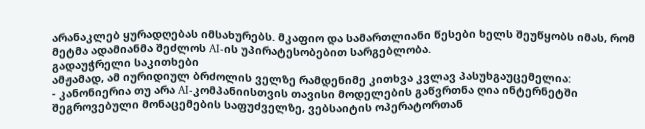არანაკლებ ყურადღებას იმსახურებს. მკაფიო და სამართლიანი წესები ხელს შეუწყობს იმას, რომ მეტმა ადამიანმა შეძლოს AI-ის უპირატესობებით სარგებლობა.
გადაუჭრელი საკითხები
ამჟამად, ამ იურიდიულ ბრძოლის ველზე რამდენიმე კითხვა კვლავ პასუხგაუცემელია:
- კანონიერია თუ არა AI-კომპანიისთვის თავისი მოდელების გაწვრთნა ღია ინტერნეტში შეგროვებული მონაცემების საფუძველზე, ვებსაიტის ოპერატორთან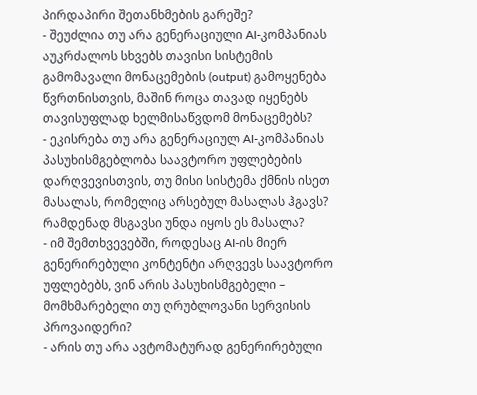პირდაპირი შეთანხმების გარეშე?
- შეუძლია თუ არა გენერაციული AI-კომპანიას აუკრძალოს სხვებს თავისი სისტემის გამომავალი მონაცემების (output) გამოყენება წვრთნისთვის, მაშინ როცა თავად იყენებს თავისუფლად ხელმისაწვდომ მონაცემებს?
- ეკისრება თუ არა გენერაციულ AI-კომპანიას პასუხისმგებლობა საავტორო უფლებების დარღვევისთვის, თუ მისი სისტემა ქმნის ისეთ მასალას, რომელიც არსებულ მასალას ჰგავს? რამდენად მსგავსი უნდა იყოს ეს მასალა?
- იმ შემთხვევებში, როდესაც AI-ის მიერ გენერირებული კონტენტი არღვევს საავტორო უფლებებს, ვინ არის პასუხისმგებელი – მომხმარებელი თუ ღრუბლოვანი სერვისის პროვაიდერი?
- არის თუ არა ავტომატურად გენერირებული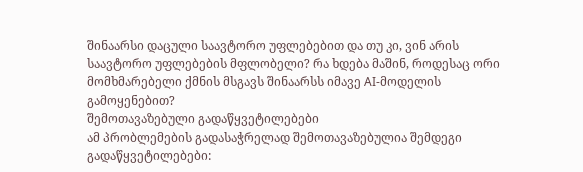შინაარსი დაცული საავტორო უფლებებით და თუ კი, ვინ არის საავტორო უფლებების მფლობელი? რა ხდება მაშინ, როდესაც ორი მომხმარებელი ქმნის მსგავს შინაარსს იმავე AI-მოდელის გამოყენებით?
შემოთავაზებული გადაწყვეტილებები
ამ პრობლემების გადასაჭრელად შემოთავაზებულია შემდეგი გადაწყვეტილებები: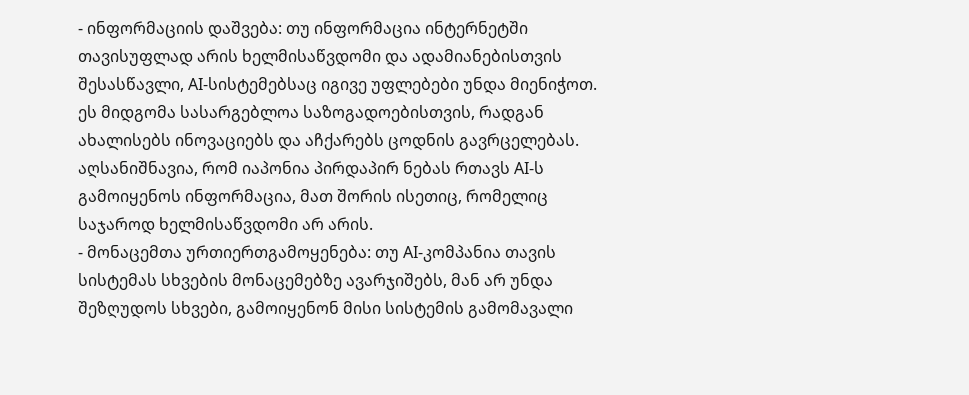- ინფორმაციის დაშვება: თუ ინფორმაცია ინტერნეტში თავისუფლად არის ხელმისაწვდომი და ადამიანებისთვის შესასწავლი, AI-სისტემებსაც იგივე უფლებები უნდა მიენიჭოთ. ეს მიდგომა სასარგებლოა საზოგადოებისთვის, რადგან ახალისებს ინოვაციებს და აჩქარებს ცოდნის გავრცელებას. აღსანიშნავია, რომ იაპონია პირდაპირ ნებას რთავს AI-ს გამოიყენოს ინფორმაცია, მათ შორის ისეთიც, რომელიც საჯაროდ ხელმისაწვდომი არ არის.
- მონაცემთა ურთიერთგამოყენება: თუ AI-კომპანია თავის სისტემას სხვების მონაცემებზე ავარჯიშებს, მან არ უნდა შეზღუდოს სხვები, გამოიყენონ მისი სისტემის გამომავალი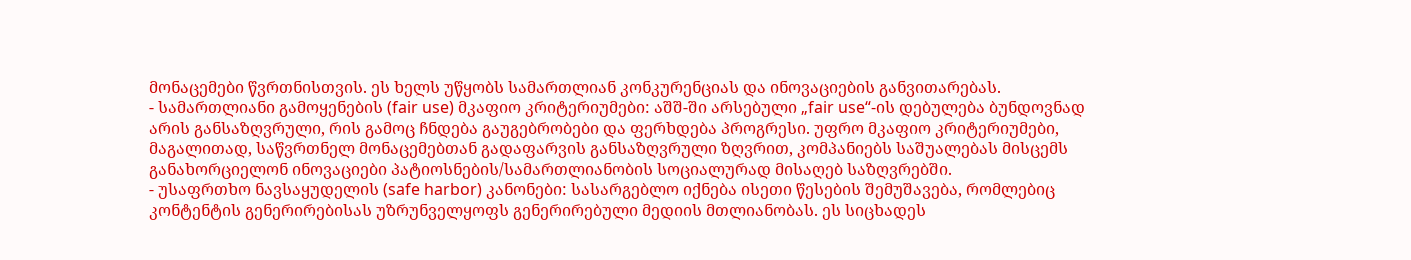მონაცემები წვრთნისთვის. ეს ხელს უწყობს სამართლიან კონკურენციას და ინოვაციების განვითარებას.
- სამართლიანი გამოყენების (fair use) მკაფიო კრიტერიუმები: აშშ-ში არსებული „fair use“-ის დებულება ბუნდოვნად არის განსაზღვრული, რის გამოც ჩნდება გაუგებრობები და ფერხდება პროგრესი. უფრო მკაფიო კრიტერიუმები, მაგალითად, საწვრთნელ მონაცემებთან გადაფარვის განსაზღვრული ზღვრით, კომპანიებს საშუალებას მისცემს განახორციელონ ინოვაციები პატიოსნების/სამართლიანობის სოციალურად მისაღებ საზღვრებში.
- უსაფრთხო ნავსაყუდელის (safe harbor) კანონები: სასარგებლო იქნება ისეთი წესების შემუშავება, რომლებიც კონტენტის გენერირებისას უზრუნველყოფს გენერირებული მედიის მთლიანობას. ეს სიცხადეს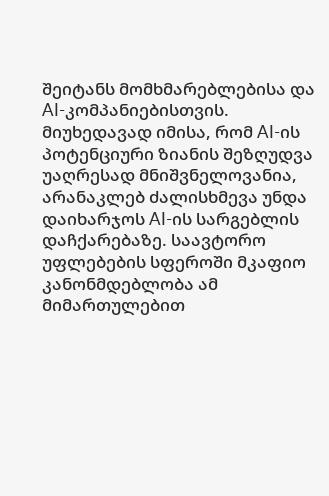შეიტანს მომხმარებლებისა და AI-კომპანიებისთვის.
მიუხედავად იმისა, რომ AI-ის პოტენციური ზიანის შეზღუდვა უაღრესად მნიშვნელოვანია, არანაკლებ ძალისხმევა უნდა დაიხარჯოს AI-ის სარგებლის დაჩქარებაზე. საავტორო უფლებების სფეროში მკაფიო კანონმდებლობა ამ მიმართულებით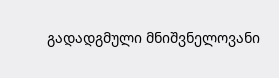გადადგმული მნიშვნელოვანი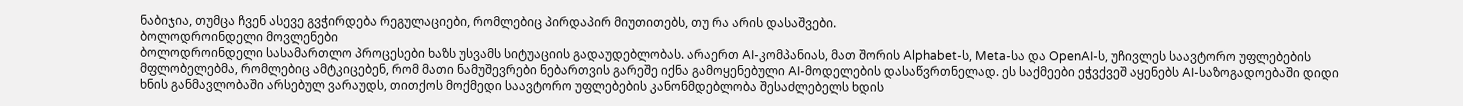ნაბიჯია, თუმცა ჩვენ ასევე გვჭირდება რეგულაციები, რომლებიც პირდაპირ მიუთითებს, თუ რა არის დასაშვები.
ბოლოდროინდელი მოვლენები
ბოლოდროინდელი სასამართლო პროცესები ხაზს უსვამს სიტუაციის გადაუდებლობას. არაერთ AI-კომპანიას, მათ შორის Alphabet-ს, Meta-სა და OpenAI-ს, უჩივლეს საავტორო უფლებების მფლობელებმა, რომლებიც ამტკიცებენ, რომ მათი ნამუშევრები ნებართვის გარეშე იქნა გამოყენებული AI-მოდელების დასაწვრთნელად. ეს საქმეები ეჭვქვეშ აყენებს AI-საზოგადოებაში დიდი ხნის განმავლობაში არსებულ ვარაუდს, თითქოს მოქმედი საავტორო უფლებების კანონმდებლობა შესაძლებელს ხდის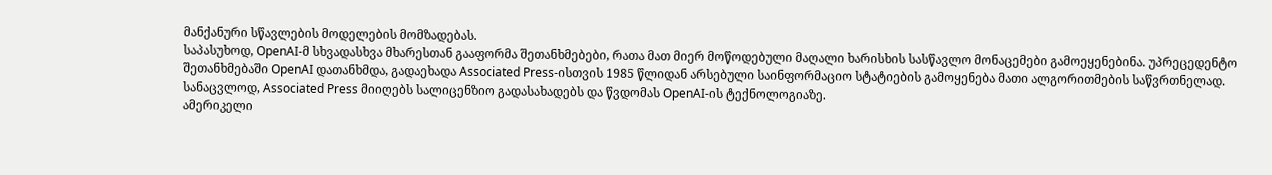მანქანური სწავლების მოდელების მომზადებას.
საპასუხოდ, OpenAI-მ სხვადასხვა მხარესთან გააფორმა შეთანხმებები, რათა მათ მიერ მოწოდებული მაღალი ხარისხის სასწავლო მონაცემები გამოეყენებინა. უპრეცედენტო შეთანხმებაში OpenAI დათანხმდა, გადაეხადა Associated Press-ისთვის 1985 წლიდან არსებული საინფორმაციო სტატიების გამოყენება მათი ალგორითმების საწვრთნელად. სანაცვლოდ, Associated Press მიიღებს სალიცენზიო გადასახადებს და წვდომას OpenAI-ის ტექნოლოგიაზე.
ამერიკელი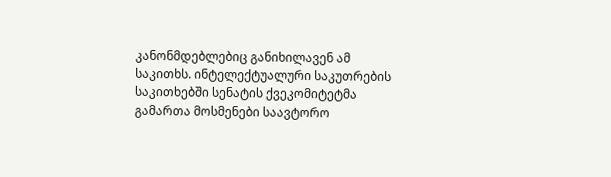კანონმდებლებიც განიხილავენ ამ საკითხს. ინტელექტუალური საკუთრების საკითხებში სენატის ქვეკომიტეტმა გამართა მოსმენები საავტორო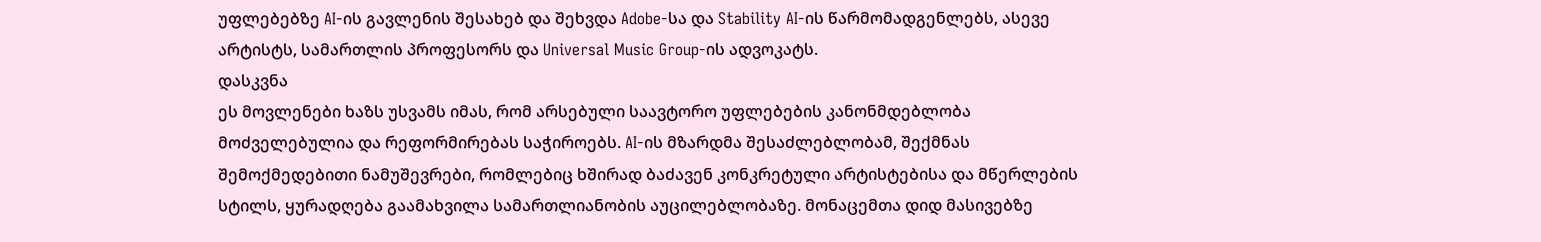უფლებებზე AI-ის გავლენის შესახებ და შეხვდა Adobe-სა და Stability AI-ის წარმომადგენლებს, ასევე არტისტს, სამართლის პროფესორს და Universal Music Group-ის ადვოკატს.
დასკვნა
ეს მოვლენები ხაზს უსვამს იმას, რომ არსებული საავტორო უფლებების კანონმდებლობა მოძველებულია და რეფორმირებას საჭიროებს. AI-ის მზარდმა შესაძლებლობამ, შექმნას შემოქმედებითი ნამუშევრები, რომლებიც ხშირად ბაძავენ კონკრეტული არტისტებისა და მწერლების სტილს, ყურადღება გაამახვილა სამართლიანობის აუცილებლობაზე. მონაცემთა დიდ მასივებზე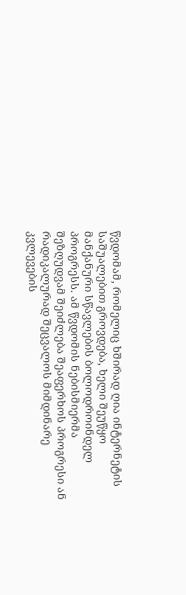წვდომამ, რომელიც ხშირად ღია ინტერნეტის საშუალებით გროვდება, ხელი შეუწყო მანქანური სწავლების ბოლოდროინდელ პროგრესს. ამ წვდომის ნებისმიერმა შეზღუდვამ შეიძლება შეაფერხოს პროგრესი ან რადიკალურად შეცვალოს მიმდინარე კვლევების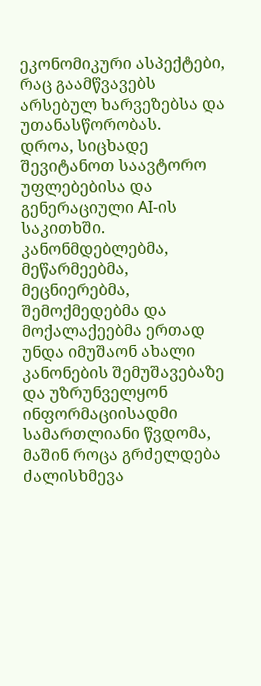ეკონომიკური ასპექტები, რაც გაამწვავებს არსებულ ხარვეზებსა და უთანასწორობას.
დროა, სიცხადე შევიტანოთ საავტორო უფლებებისა და გენერაციული AI-ის საკითხში. კანონმდებლებმა, მეწარმეებმა, მეცნიერებმა, შემოქმედებმა და მოქალაქეებმა ერთად უნდა იმუშაონ ახალი კანონების შემუშავებაზე და უზრუნველყონ ინფორმაციისადმი სამართლიანი წვდომა, მაშინ როცა გრძელდება ძალისხმევა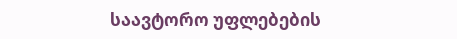საავტორო უფლებების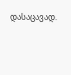დასაცავად.